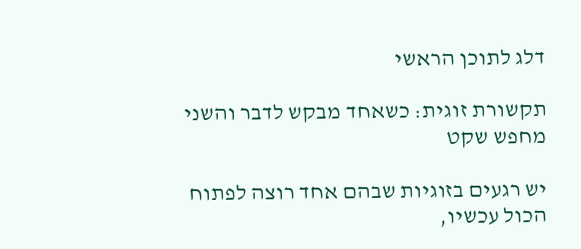דלג לתוכן הראשי

תקשורת זוגית: כשאחד מבקש לדבר והשני מחפש שקט

יש רגעים בזוגיות שבהם אחד רוצה לפתוח הכול עכשיו,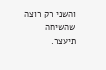והשני רק רוצה שהשיחה תיעצר.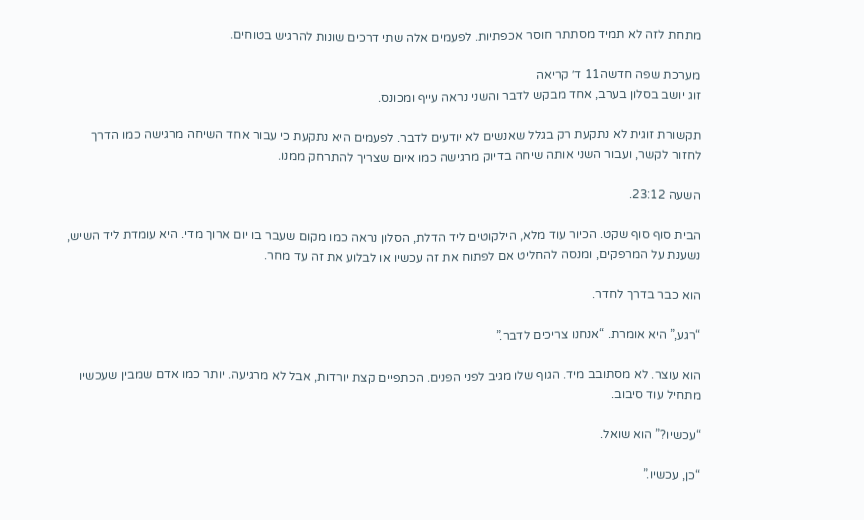מתחת לזה לא תמיד מסתתר חוסר אכפתיות. לפעמים אלה שתי דרכים שונות להרגיש בטוחים.

מערכת שפה חדשה11 ד׳ קריאה
זוג יושב בסלון בערב, אחד מבקש לדבר והשני נראה עייף ומכונס.

תקשורת זוגית לא נתקעת רק בגלל שאנשים לא יודעים לדבר. לפעמים היא נתקעת כי עבור אחד השיחה מרגישה כמו הדרך לחזור לקשר, ועבור השני אותה שיחה בדיוק מרגישה כמו איום שצריך להתרחק ממנו.

השעה 23:12.

הבית סוף סוף שקט. הכיור עוד מלא, הילקוטים ליד הדלת, הסלון נראה כמו מקום שעבר בו יום ארוך מדי. היא עומדת ליד השיש, נשענת על המרפקים, ומנסה להחליט אם לפתוח את זה עכשיו או לבלוע את זה עד מחר.

הוא כבר בדרך לחדר.

“רגע,” היא אומרת. “אנחנו צריכים לדבר.”

הוא עוצר. לא מסתובב מיד. הגוף שלו מגיב לפני הפנים. הכתפיים קצת יורדות, אבל לא מרגיעה. יותר כמו אדם שמבין שעכשיו מתחיל עוד סיבוב.

“עכשיו?” הוא שואל.

“כן, עכשיו.”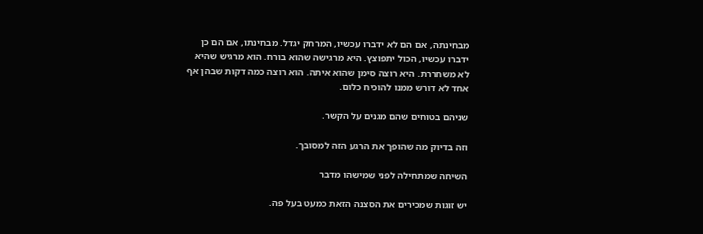מבחינתה, אם הם לא ידברו עכשיו, המרחק יגדל. מבחינתו, אם הם כן ידברו עכשיו, הכול יתפוצץ. היא מרגישה שהוא בורח. הוא מרגיש שהיא לא משחררת. היא רוצה סימן שהוא איתה. הוא רוצה כמה דקות שבהן אף אחד לא דורש ממנו להוכיח כלום.

שניהם בטוחים שהם מגנים על הקשר.

וזה בדיוק מה שהופך את הרגע הזה למסובך.

השיחה שמתחילה לפני שמישהו מדבר

יש זוגות שמכירים את הסצנה הזאת כמעט בעל פה.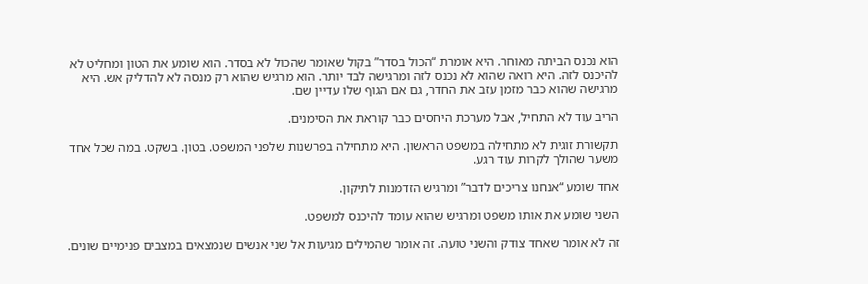הוא נכנס הביתה מאוחר. היא אומרת “הכול בסדר” בקול שאומר שהכול לא בסדר. הוא שומע את הטון ומחליט לא להיכנס לזה. היא רואה שהוא לא נכנס לזה ומרגישה לבד יותר. הוא מרגיש שהוא רק מנסה לא להדליק אש. היא מרגישה שהוא כבר מזמן עזב את החדר, גם אם הגוף שלו עדיין שם.

הריב עוד לא התחיל, אבל מערכת היחסים כבר קוראת את הסימנים.

תקשורת זוגית לא מתחילה במשפט הראשון. היא מתחילה בפרשנות שלפני המשפט. בטון. בשקט. במה שכל אחד משער שהולך לקרות עוד רגע.

אחד שומע “אנחנו צריכים לדבר” ומרגיש הזדמנות לתיקון.

השני שומע את אותו משפט ומרגיש שהוא עומד להיכנס למשפט.

זה לא אומר שאחד צודק והשני טועה. זה אומר שהמילים מגיעות אל שני אנשים שנמצאים במצבים פנימיים שונים.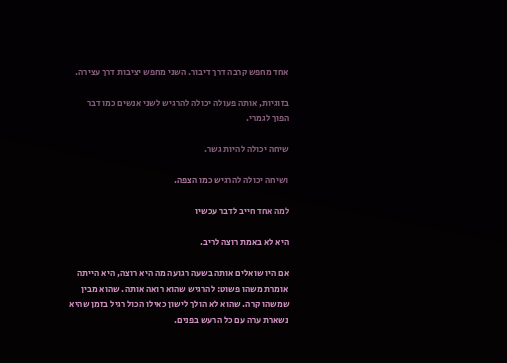אחד מחפש קרבה דרך דיבור. השני מחפש יציבות דרך עצירה.

בזוגיות, אותה פעולה יכולה להרגיש לשני אנשים כמו דבר הפוך לגמרי.

שיחה יכולה להיות גשר.

ושיחה יכולה להרגיש כמו הצפה.

למה אחד חייב לדבר עכשיו

היא לא באמת רוצה לריב.

אם היו שואלים אותה בשעה רגועה מה היא רוצה, היא הייתה אומרת משהו פשוט: להרגיש שהוא רואה אותה. שהוא מבין שמשהו קרה. שהוא לא הולך לישון כאילו הכול רגיל בזמן שהיא נשארת ערה עם כל הרעש בפנים.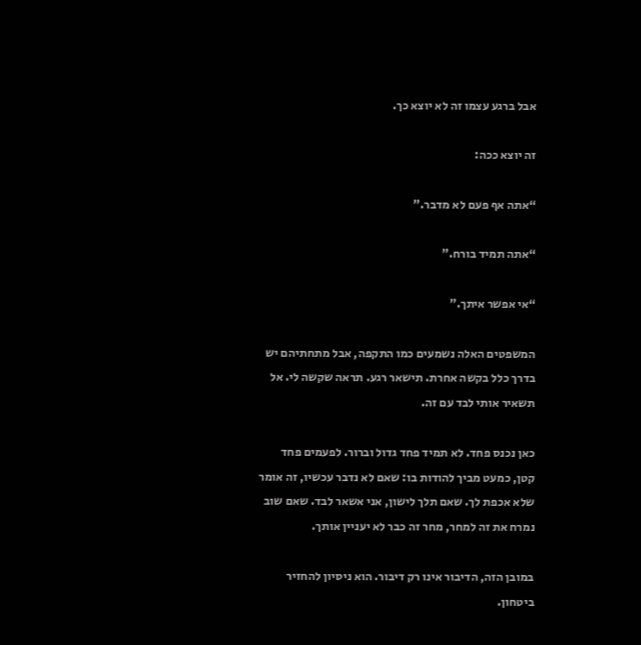אבל ברגע עצמו זה לא יוצא כך.

זה יוצא ככה:

“אתה אף פעם לא מדבר.”

“אתה תמיד בורח.”

“אי אפשר איתך.”

המשפטים האלה נשמעים כמו התקפה, אבל מתחתיהם יש בדרך כלל בקשה אחרת. תישאר רגע. תראה שקשה לי. אל תשאיר אותי לבד עם זה.

כאן נכנס פחד. לא תמיד פחד גדול וברור. לפעמים פחד קטן, כמעט מביך להודות בו: שאם לא נדבר עכשיו, זה אומר שלא אכפת לך. שאם תלך לישון, אני אשאר לבד. שאם שוב נמרח את זה למחר, מחר זה כבר לא יעניין אותך.

במובן הזה, הדיבור אינו רק דיבור. הוא ניסיון להחזיר ביטחון.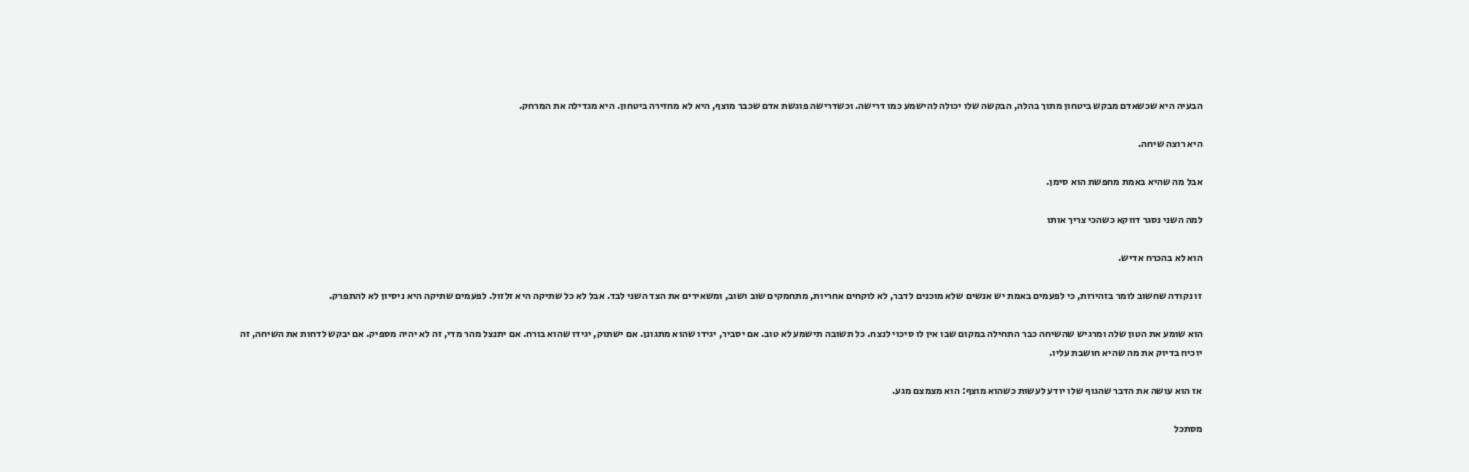הבעיה היא שכשאדם מבקש ביטחון מתוך בהלה, הבקשה שלו יכולה להישמע כמו דרישה. וכשדרישה פוגשת אדם שכבר מוצף, היא לא מחזירה ביטחון. היא מגדילה את המרחק.

היא רוצה שיחה.

אבל מה שהיא באמת מחפשת הוא סימן.

למה השני נסגר דווקא כשהכי צריך אותו

הוא לא בהכרח אדיש.

זו נקודה שחשוב לומר בזהירות, כי לפעמים באמת יש אנשים שלא מוכנים לדבר, לא לוקחים אחריות, מתחמקים שוב ושוב, ומשאירים את הצד השני לבד. אבל לא כל שתיקה היא זלזול. לפעמים שתיקה היא ניסיון לא להתפרק.

הוא שומע את הטון שלה ומרגיש שהשיחה כבר התחילה במקום שבו אין לו סיכוי לנצח. כל תשובה תישמע לא טוב. אם יסביר, יגידו שהוא מתגונן. אם ישתוק, יגידו שהוא בורח. אם יתנצל מהר מדי, זה לא יהיה מספיק. אם יבקש לדחות את השיחה, זה יוכיח בדיוק את מה שהיא חושבת עליו.

אז הוא עושה את הדבר שהגוף שלו יודע לעשות כשהוא מוצף: הוא מצמצם מגע.

מסתכל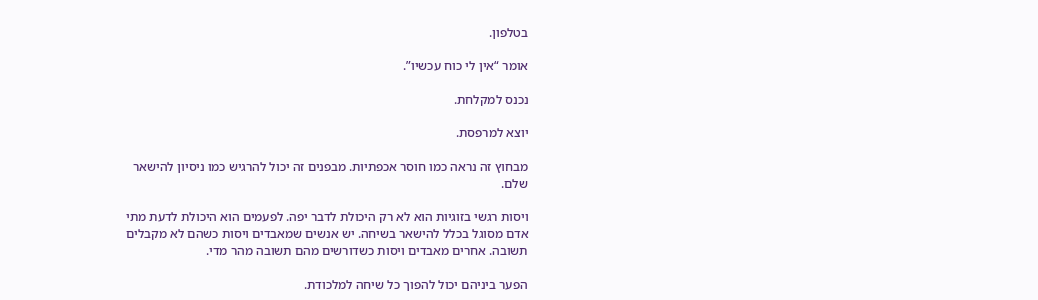בטלפון.

אומר “אין לי כוח עכשיו”.

נכנס למקלחת.

יוצא למרפסת.

מבחוץ זה נראה כמו חוסר אכפתיות. מבפנים זה יכול להרגיש כמו ניסיון להישאר שלם.

ויסות רגשי בזוגיות הוא לא רק היכולת לדבר יפה. לפעמים הוא היכולת לדעת מתי אדם מסוגל בכלל להישאר בשיחה. יש אנשים שמאבדים ויסות כשהם לא מקבלים תשובה. אחרים מאבדים ויסות כשדורשים מהם תשובה מהר מדי.

הפער ביניהם יכול להפוך כל שיחה למלכודת.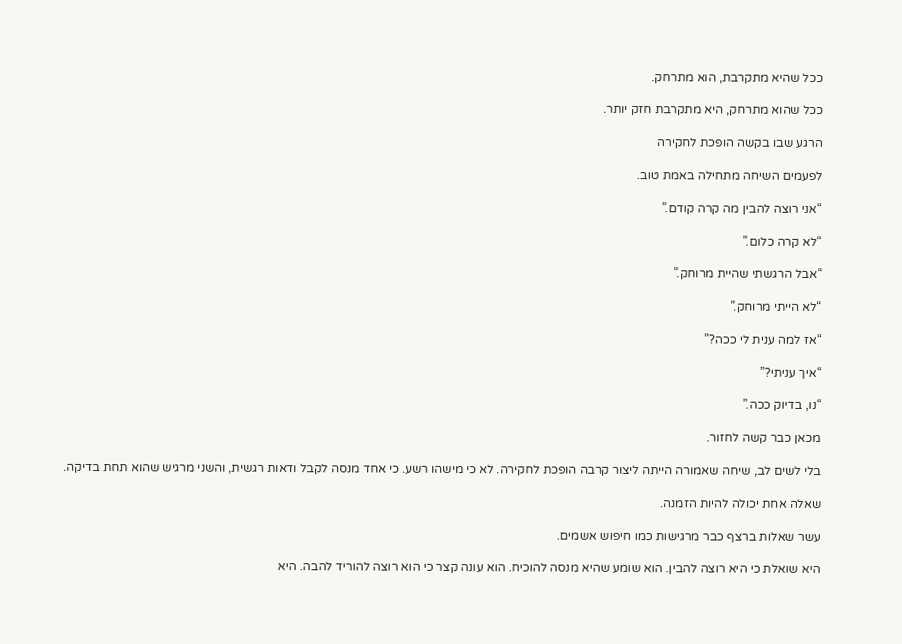ככל שהיא מתקרבת, הוא מתרחק.

ככל שהוא מתרחק, היא מתקרבת חזק יותר.

הרגע שבו בקשה הופכת לחקירה

לפעמים השיחה מתחילה באמת טוב.

“אני רוצה להבין מה קרה קודם.”

“לא קרה כלום.”

“אבל הרגשתי שהיית מרוחק.”

“לא הייתי מרוחק.”

“אז למה ענית לי ככה?”

“איך עניתי?”

“נו, בדיוק ככה.”

מכאן כבר קשה לחזור.

בלי לשים לב, שיחה שאמורה הייתה ליצור קרבה הופכת לחקירה. לא כי מישהו רשע. כי אחד מנסה לקבל ודאות רגשית, והשני מרגיש שהוא תחת בדיקה.

שאלה אחת יכולה להיות הזמנה.

עשר שאלות ברצף כבר מרגישות כמו חיפוש אשמים.

היא שואלת כי היא רוצה להבין. הוא שומע שהיא מנסה להוכיח. הוא עונה קצר כי הוא רוצה להוריד להבה. היא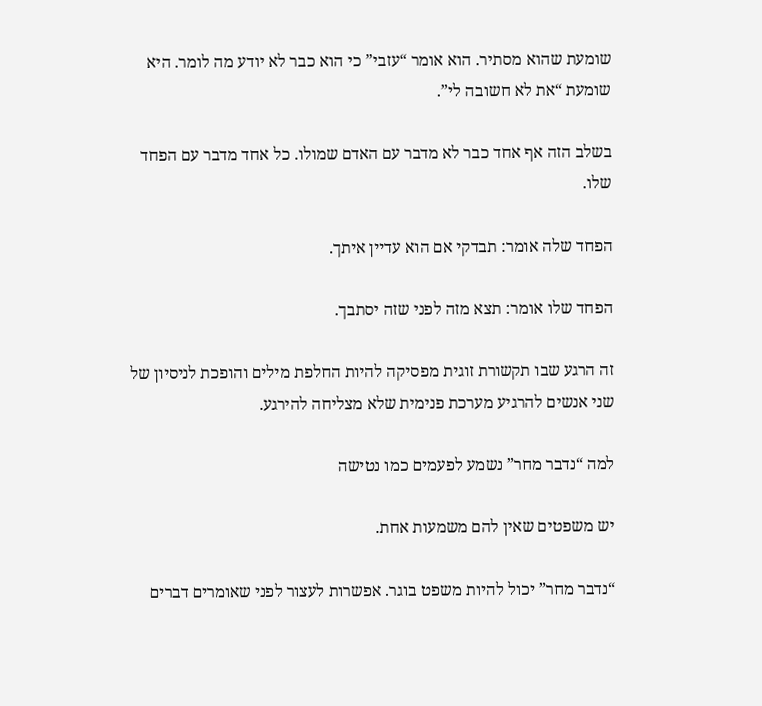שומעת שהוא מסתיר. הוא אומר “עזבי” כי הוא כבר לא יודע מה לומר. היא שומעת “את לא חשובה לי”.

בשלב הזה אף אחד כבר לא מדבר עם האדם שמולו. כל אחד מדבר עם הפחד שלו.

הפחד שלה אומר: תבדקי אם הוא עדיין איתך.

הפחד שלו אומר: תצא מזה לפני שזה יסתבך.

זה הרגע שבו תקשורת זוגית מפסיקה להיות החלפת מילים והופכת לניסיון של שני אנשים להרגיע מערכת פנימית שלא מצליחה להירגע.

למה “נדבר מחר” נשמע לפעמים כמו נטישה

יש משפטים שאין להם משמעות אחת.

“נדבר מחר” יכול להיות משפט בוגר. אפשרות לעצור לפני שאומרים דברים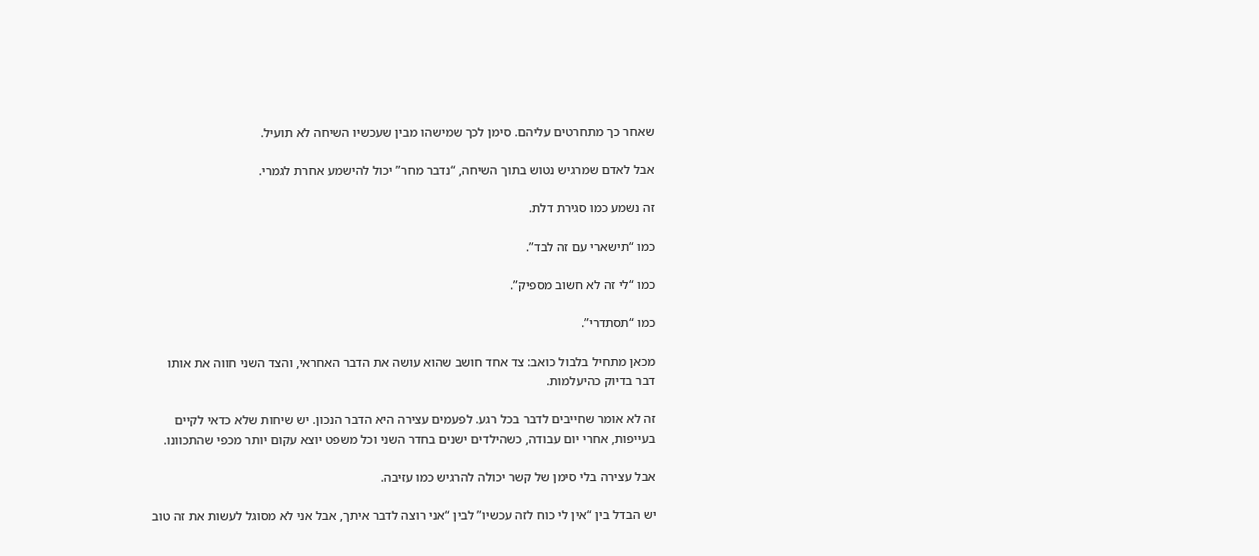שאחר כך מתחרטים עליהם. סימן לכך שמישהו מבין שעכשיו השיחה לא תועיל.

אבל לאדם שמרגיש נטוש בתוך השיחה, “נדבר מחר” יכול להישמע אחרת לגמרי.

זה נשמע כמו סגירת דלת.

כמו “תישארי עם זה לבד”.

כמו “לי זה לא חשוב מספיק”.

כמו “תסתדרי”.

מכאן מתחיל בלבול כואב: צד אחד חושב שהוא עושה את הדבר האחראי, והצד השני חווה את אותו דבר בדיוק כהיעלמות.

זה לא אומר שחייבים לדבר בכל רגע. לפעמים עצירה היא הדבר הנכון. יש שיחות שלא כדאי לקיים בעייפות, אחרי יום עבודה, כשהילדים ישנים בחדר השני וכל משפט יוצא עקום יותר מכפי שהתכוונו.

אבל עצירה בלי סימן של קשר יכולה להרגיש כמו עזיבה.

יש הבדל בין “אין לי כוח לזה עכשיו” לבין “אני רוצה לדבר איתך, אבל אני לא מסוגל לעשות את זה טוב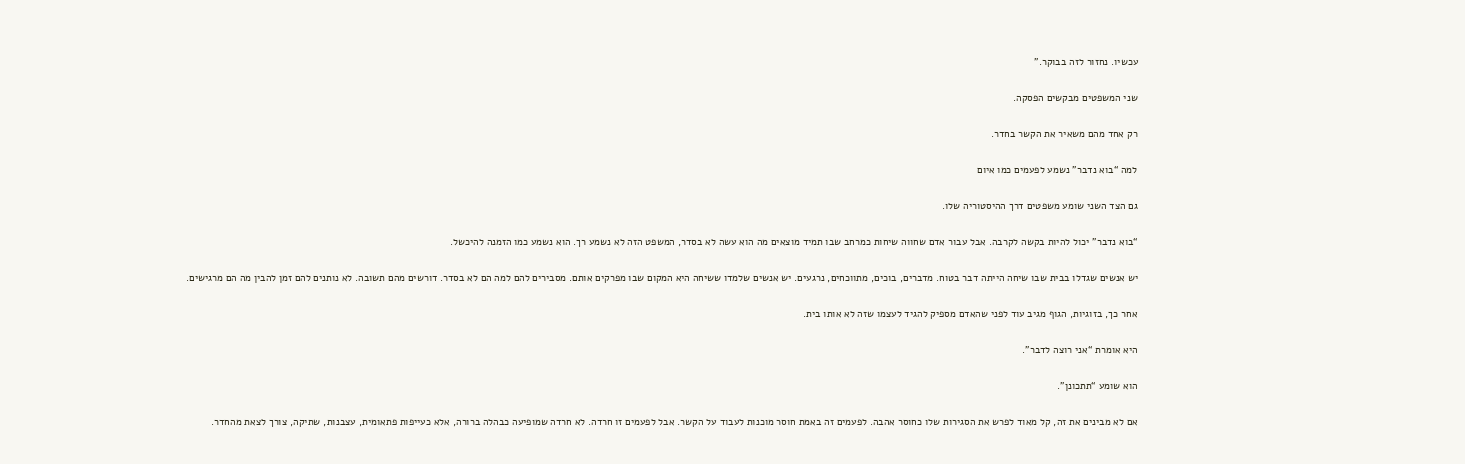עכשיו. נחזור לזה בבוקר.”

שני המשפטים מבקשים הפסקה.

רק אחד מהם משאיר את הקשר בחדר.

למה “בוא נדבר” נשמע לפעמים כמו איום

גם הצד השני שומע משפטים דרך ההיסטוריה שלו.

“בוא נדבר” יכול להיות בקשה לקרבה. אבל עבור אדם שחווה שיחות כמרחב שבו תמיד מוצאים מה הוא עשה לא בסדר, המשפט הזה לא נשמע רך. הוא נשמע כמו הזמנה להיכשל.

יש אנשים שגדלו בבית שבו שיחה הייתה דבר בטוח. מדברים, בוכים, מתווכחים, נרגעים. יש אנשים שלמדו ששיחה היא המקום שבו מפרקים אותם. מסבירים להם למה הם לא בסדר. דורשים מהם תשובה. לא נותנים להם זמן להבין מה הם מרגישים.

אחר כך, בזוגיות, הגוף מגיב עוד לפני שהאדם מספיק להגיד לעצמו שזה לא אותו בית.

היא אומרת “אני רוצה לדבר”.

הוא שומע “תתכונן”.

אם לא מבינים את זה, קל מאוד לפרש את הסגירות שלו כחוסר אהבה. לפעמים זה באמת חוסר מוכנות לעבוד על הקשר. אבל לפעמים זו חרדה. לא חרדה שמופיעה כבהלה ברורה, אלא כעייפות פתאומית, עצבנות, שתיקה, צורך לצאת מהחדר.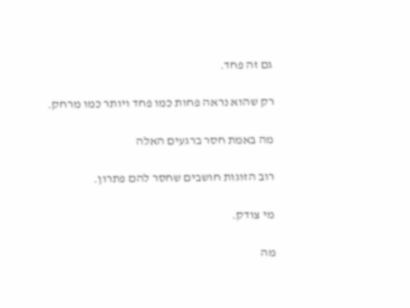גם זה פחד.

רק שהוא נראה פחות כמו פחד ויותר כמו מרחק.

מה באמת חסר ברגעים האלה

רוב הזוגות חושבים שחסר להם פתרון.

מי צודק.

מה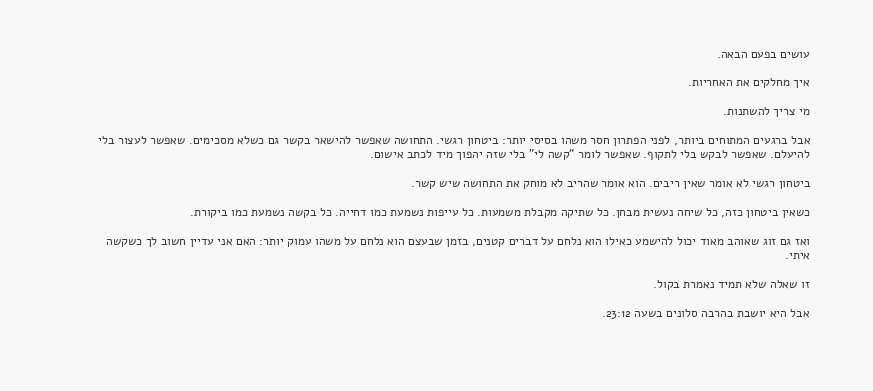עושים בפעם הבאה.

איך מחלקים את האחריות.

מי צריך להשתנות.

אבל ברגעים המתוחים ביותר, לפני הפתרון חסר משהו בסיסי יותר: ביטחון רגשי. התחושה שאפשר להישאר בקשר גם כשלא מסכימים. שאפשר לעצור בלי להיעלם. שאפשר לבקש בלי לתקוף. שאפשר לומר “קשה לי” בלי שזה יהפוך מיד לכתב אישום.

ביטחון רגשי לא אומר שאין ריבים. הוא אומר שהריב לא מוחק את התחושה שיש קשר.

כשאין ביטחון כזה, כל שיחה נעשית מבחן. כל שתיקה מקבלת משמעות. כל עייפות נשמעת כמו דחייה. כל בקשה נשמעת כמו ביקורת.

ואז גם זוג שאוהב מאוד יכול להישמע כאילו הוא נלחם על דברים קטנים, בזמן שבעצם הוא נלחם על משהו עמוק יותר: האם אני עדיין חשוב לך כשקשה איתי.

זו שאלה שלא תמיד נאמרת בקול.

אבל היא יושבת בהרבה סלונים בשעה 23:12.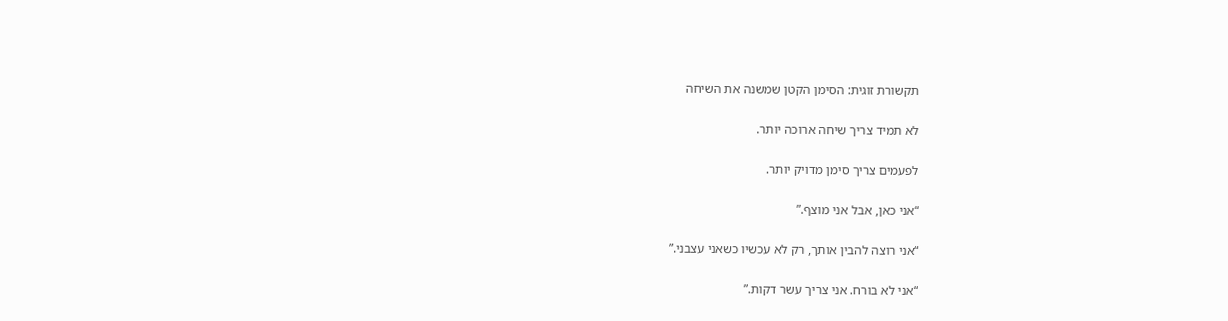תקשורת זוגית: הסימן הקטן שמשנה את השיחה

לא תמיד צריך שיחה ארוכה יותר.

לפעמים צריך סימן מדויק יותר.

“אני כאן, אבל אני מוצף.”

“אני רוצה להבין אותך, רק לא עכשיו כשאני עצבני.”

“אני לא בורח. אני צריך עשר דקות.”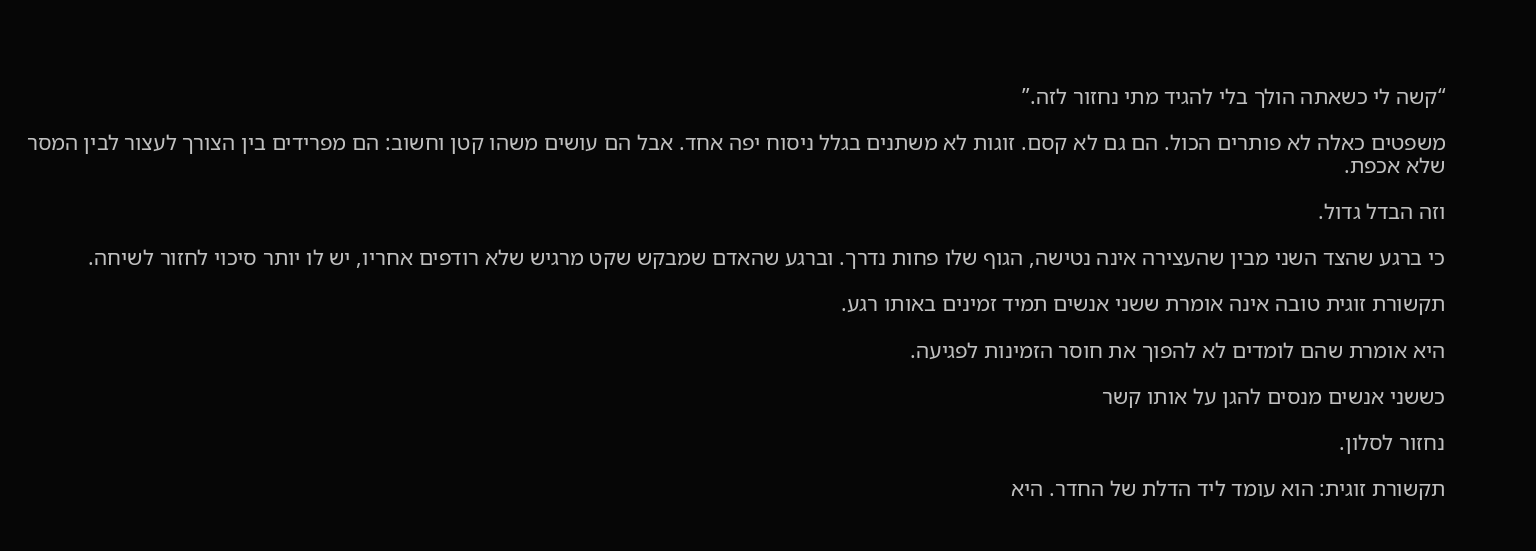“קשה לי כשאתה הולך בלי להגיד מתי נחזור לזה.”

משפטים כאלה לא פותרים הכול. הם גם לא קסם. זוגות לא משתנים בגלל ניסוח יפה אחד. אבל הם עושים משהו קטן וחשוב: הם מפרידים בין הצורך לעצור לבין המסר שלא אכפת.

וזה הבדל גדול.

כי ברגע שהצד השני מבין שהעצירה אינה נטישה, הגוף שלו פחות נדרך. וברגע שהאדם שמבקש שקט מרגיש שלא רודפים אחריו, יש לו יותר סיכוי לחזור לשיחה.

תקשורת זוגית טובה אינה אומרת ששני אנשים תמיד זמינים באותו רגע.

היא אומרת שהם לומדים לא להפוך את חוסר הזמינות לפגיעה.

כששני אנשים מנסים להגן על אותו קשר

נחזור לסלון.

תקשורת זוגית: הוא עומד ליד הדלת של החדר. היא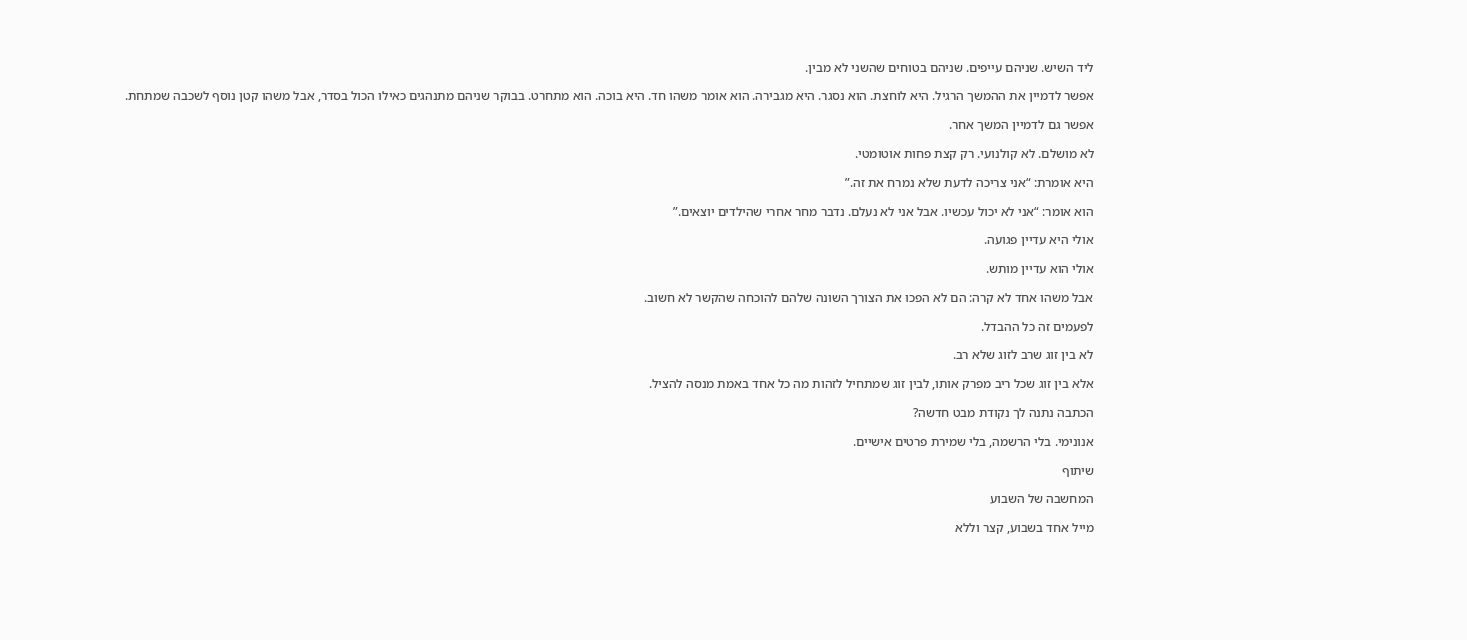ליד השיש. שניהם עייפים. שניהם בטוחים שהשני לא מבין.

אפשר לדמיין את ההמשך הרגיל. היא לוחצת. הוא נסגר. היא מגבירה. הוא אומר משהו חד. היא בוכה. הוא מתחרט. בבוקר שניהם מתנהגים כאילו הכול בסדר, אבל משהו קטן נוסף לשכבה שמתחת.

אפשר גם לדמיין המשך אחר.

לא מושלם. לא קולנועי. רק קצת פחות אוטומטי.

היא אומרת: “אני צריכה לדעת שלא נמרח את זה.”

הוא אומר: “אני לא יכול עכשיו. אבל אני לא נעלם. נדבר מחר אחרי שהילדים יוצאים.”

אולי היא עדיין פגועה.

אולי הוא עדיין מותש.

אבל משהו אחד לא קרה: הם לא הפכו את הצורך השונה שלהם להוכחה שהקשר לא חשוב.

לפעמים זה כל ההבדל.

לא בין זוג שרב לזוג שלא רב.

אלא בין זוג שכל ריב מפרק אותו, לבין זוג שמתחיל לזהות מה כל אחד באמת מנסה להציל.

הכתבה נתנה לך נקודת מבט חדשה?

אנונימי. בלי הרשמה, בלי שמירת פרטים אישיים.

שיתוף

המחשבה של השבוע

מייל אחד בשבוע, קצר וללא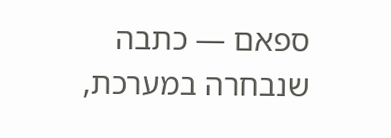ספאם — כתבה שנבחרה במערכת,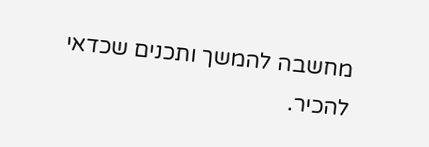מחשבה להמשך ותכנים שכדאי להכיר.